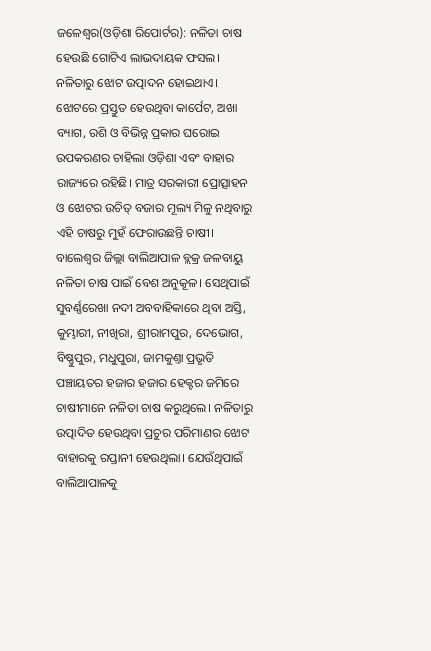ଜଳେଶ୍ୱର(ଓଡ଼ିଶା ରିପୋର୍ଟର): ନଳିତା ଚାଷ ହେଉଛି ଗୋଟିଏ ଲାଭଦାୟକ ଫସଲ। ନଳିତାରୁ ଝୋଟ ଉତ୍ପାଦନ ହୋଇଥାଏ। ଝୋଟରେ ପ୍ରସ୍ତୁତ ହେଉଥିବା କାର୍ପେଟ, ଅଖା ବ୍ୟାଗ, ରଶି ଓ ବିଭିନ୍ନ ପ୍ରକାର ଘରୋଇ ଉପକରଣର ଚାହିଲା ଓଡ଼ିଶା ଏବଂ ବାହାର ରାଜ୍ୟରେ ରହିଛି। ମାତ୍ର ସରକାରୀ ପ୍ରୋତ୍ସାହନ ଓ ଝୋଟର ଉଚିତ୍ ବଜାର ମୂଲ୍ୟ ମିଳୁ ନଥିବାରୁ ଏହି ଚାଷରୁ ମୁହଁ ଫେରାଉଛନ୍ତି ଚାଷୀ।
ବାଲେଶ୍ୱର ଜିଲ୍ଲା ବାଲିଆପାଳ ବ୍ଲକ୍ର ଜଳବାୟୁ ନଳିତା ଚାଷ ପାଇଁ ବେଶ ଅନୁକୂଳ। ସେଥିପାଇଁ ସୁବର୍ଣ୍ଣରେଖା ନଦୀ ଅବବାହିକାରେ ଥିବା ଅସ୍ତି, କୁମ୍ଭାରୀ, ନୀଖିରା, ଶ୍ରୀରାମପୁର, ଦେଭୋଗ, ବିଷ୍ଣୁପୁର, ମଧୁପୁରା, ଜାମକୁଣ୍ତା ପ୍ରଭୃତି ପଞ୍ଚାୟତର ହଜାର ହଜାର ହେକ୍ଟର ଜମିରେ ଚାଷୀମାନେ ନଳିତା ଚାଷ କରୁଥିଲେ। ନଳିତାରୁ ଉତ୍ପାଦିତ ହେଉଥିବା ପ୍ରଚୁର ପରିମାଣର ଝୋଟ ବାହାରକୁ ରପ୍ତାନୀ ହେଉଥିଲା। ଯେଉଁଥିପାଇଁ ବାଲିଆପାଳକୁ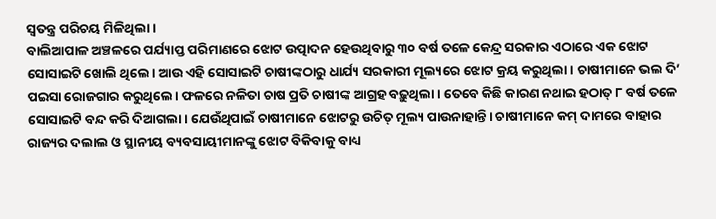ସ୍ୱତନ୍ତ୍ର ପରିଚୟ ମିଳିଥିଲା।
ବାଲିଆପାଳ ଅଞ୍ଚଳରେ ପର୍ଯ୍ୟାପ୍ତ ପରିମାଣରେ ଝୋଟ ଉତ୍ପାଦନ ହେଉଥିବାରୁ ୩୦ ବର୍ଷ ତଳେ କେନ୍ଦ୍ର ସରକାର ଏଠାରେ ଏକ ଝୋଟ ସୋସାଇଟି ଖୋଲି ଥିଲେ। ଆଉ ଏହି ସୋସାଇଟି ଚାଷୀଙ୍କଠାରୁ ଧାର୍ଯ୍ୟ ସରକାରୀ ମୂଲ୍ୟରେ ଝୋଟ କ୍ରୟ କରୁଥିଲା। ଚାଷୀମାନେ ଭଲ ଦି’ ପଇସା ରୋଜଗାର କରୁଥିଲେ। ଫଳରେ ନଳିତା ଚାଷ ପ୍ରତି ଚାଷୀଙ୍କ ଆଗ୍ରହ ବଢ଼ୁଥିଲା। ତେବେ କିଛି କାରଣ ନଥାଇ ହଠାତ୍ ୮ ବର୍ଷ ତଳେ ସୋସାଇଟି ବନ୍ଦ କରି ଦିଆଗଲା। ଯେଉଁଥିପାଇଁ ଚାଷୀମାନେ ଝୋଟରୁ ଉଚିତ୍ ମୂଲ୍ୟ ପାଉନାହାନ୍ତି। ଚାଷୀମାନେ କମ୍ ଦାମରେ ବାହାର ରାଜ୍ୟର ଦଲାଲ ଓ ସ୍ଥାନୀୟ ବ୍ୟବସାୟୀମାନଙ୍କୁ ଝୋଟ ବିକିବାକୁ ବାଧ୍ୟ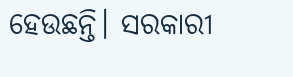ହେଉଛନ୍ତି। ସରକାରୀ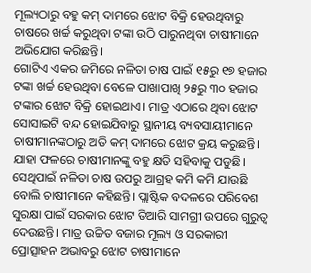ମୂଲ୍ୟଠାରୁ ବହୁ କମ୍ ଦାମରେ ଝୋଟ ବିକ୍ରି ହେଉଥିବାରୁ ଚାଷରେ ଖର୍ଚ୍ଚ କରୁଥିବା ଟଙ୍କା ଉଠି ପାରୁନଥିବା ଚାଷୀମାନେ ଅଭିଯୋଗ କରିଛନ୍ତି।
ଗୋଟିଏ ଏକର ଜମିରେ ନଳିତା ଚାଷ ପାଇଁ ୧୫ରୁ ୧୭ ହଜାର ଟଙ୍କା ଖର୍ଚ୍ଚ ହେଉଥିବା ବେଳେ ପାଖାପାଖି ୨୫ରୁ ୩୦ ହଜାର ଟଙ୍କାର ଝୋଟ ବିକ୍ରି ହୋଇଥାଏ। ମାତ୍ର ଏଠାରେ ଥିବା ଝୋଟ ସୋସାଇଟି ବନ୍ଦ ହୋଇଯିବାରୁ ସ୍ଥାନୀୟ ବ୍ୟବସାୟୀମାନେ ଚାଷୀମାନଙ୍କଠାରୁ ଅତି କମ୍ ଦାମରେ ଝୋଟ କ୍ରୟ କରୁଛନ୍ତି। ଯାହା ଫଳରେ ଚାଷୀମାନଙ୍କୁ ବହୁ କ୍ଷତି ସହିବାକୁ ପଡୁଛି। ସେଥିପାଇଁ ନଳିତା ଚାଷ ଉପରୁ ଆଗ୍ରହ କମି କମି ଯାଉଛି ବୋଲି ଚାଷୀମାନେ କହିଛନ୍ତି। ପ୍ଲାଷ୍ଟିକ ବଦଳରେ ପରିବେଶ ସୁରକ୍ଷା ପାଇଁ ସରକାର ଝୋଟ ତିଆରି ସାମଗ୍ରୀ ଉପରେ ଗୁରୁତ୍ୱ ଦେଉଛନ୍ତି। ମାତ୍ର ଉଚ୍ଚିତ ବଜାର ମୂଲ୍ୟ ଓ ସରକାରୀ ପ୍ରୋତ୍ସାହନ ଅଭାବରୁ ଝୋଟ ଚାଷୀମାନେ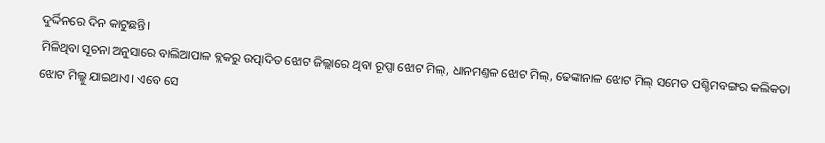ଦୁର୍ଦ୍ଦିନରେ ଦିନ କାଟୁଛନ୍ତି।
ମିଳିଥିବା ସୂଚନା ଅନୁସାରେ ବାଲିଆପାଳ ବ୍ଲକରୁ ଉତ୍ପାଦିତ ଝୋଟ ଜିଲ୍ଲାରେ ଥିବା ରୂପ୍ସା ଝୋଟ ମିଲ୍, ଧାନମଣ୍ତଳ ଝୋଟ ମିଲ୍, ଢେଙ୍କାନାଳ ଝୋଟ ମିଲ୍ ସମେତ ପଶ୍ଚିମବଙ୍ଗର କଲିକତା ଝୋଟ ମିଲ୍କୁ ଯାଇଥାଏ। ଏବେ ସେ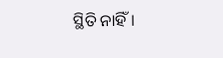ସ୍ଥିତି ନାହିଁ।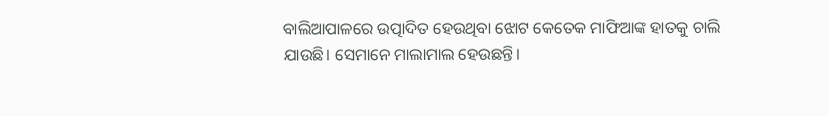ବାଲିଆପାଳରେ ଉତ୍ପାଦିତ ହେଉଥିବା ଝୋଟ କେତେକ ମାଫିଆଙ୍କ ହାତକୁ ଚାଲି ଯାଉଛି। ସେମାନେ ମାଲାମାଲ ହେଉଛନ୍ତି।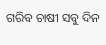ଗରିବ ଚାଷୀ ସବୁ ଦିନ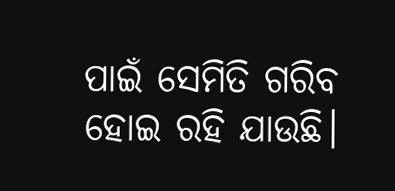ପାଇଁ ସେମିତି ଗରିବ ହୋଇ ରହି ଯାଉଛି।